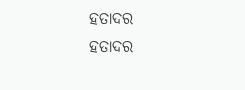ହତାଦର
ହତାଦର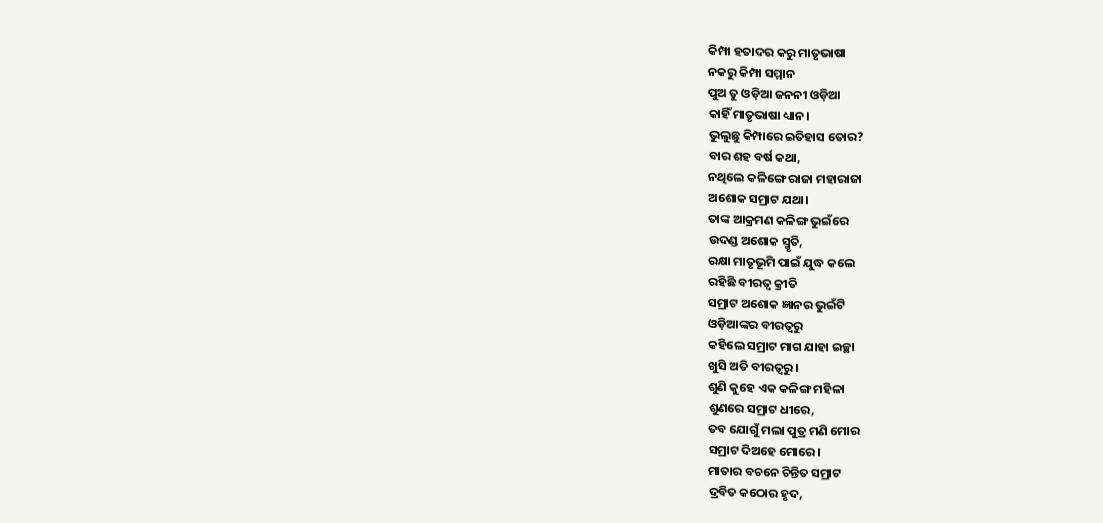କିମ୍ପା ହତାଦର କରୁ ମାତୃଭାଷା
ନକରୁ କିମ୍ପା ସମ୍ମାନ
ପୁଅ ତୁ ଓଡ଼ିଆ ଜନନୀ ଓଡ଼ିଆ
କାହିଁ ମାତୃଭାଷା ଧ୍ୟାନ।
ଭୁଲୁଛୁ କିମ୍ପାରେ ଇତିହାସ ତୋର?
ବାର ଶହ ବର୍ଷ କଥା,
ନଥିଲେ କଳିଙ୍ଗେ ରାଜା ମହାରାଜା
ଅଶୋକ ସମ୍ରାଟ ଯଥା।
ତାଙ୍କ ଆକ୍ରମଣ କଳିଙ୍ଗ ଭୁଇଁରେ
ଉଦଣ୍ଡ ଅଶୋକ ସ୍ମୃତି,
ରକ୍ଷା ମାତୃଭୂମି ପାଇଁ ଯୁଦ୍ଧ କଲେ
ରହିଛି ବୀରତ୍ବ କ୍ରୀତି
ସମ୍ରାଟ ଅଶୋକ ଜ୍ଞାନର ଭୁଇଁଟି
ଓଡ଼ିଆଙ୍କର ବୀରତ୍ବରୁ
କହିଲେ ସମ୍ରାଟ ମାଗ ଯାହା ଇଚ୍ଛା
ଖୁସି ଅତି ବୀରତ୍ବରୁ।
ଶୁଣି କୁହେ ଏକ କଳିଙ୍ଗ ମହିଳା
ଶୁଣରେ ସମ୍ରାଟ ଧୀରେ,
ତବ ଯୋଗୁଁ ମଲା ପୁତ୍ର ମଣି ମୋର
ସମ୍ରାଟ ଦିଅହେ ମୋରେ।
ମାତାର ବଚନେ ଚିନ୍ତିତ ସମ୍ରାଟ
ଦ୍ରବିତ କଠୋର ହୃଦ,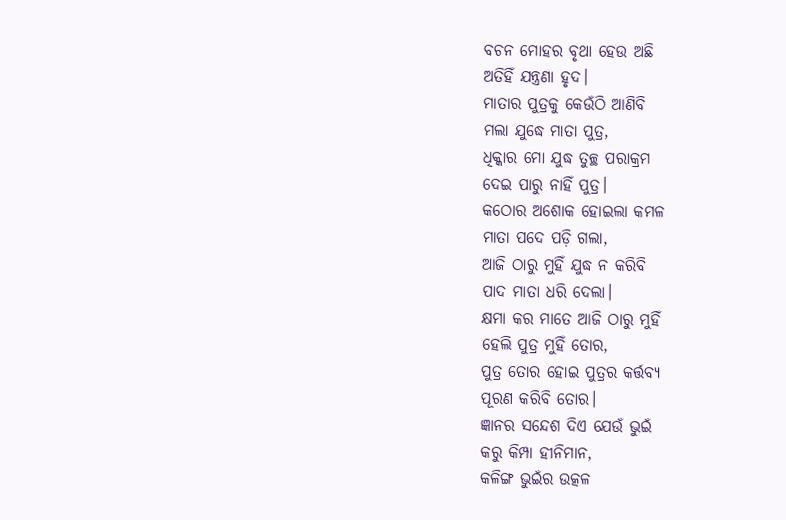ବଚନ ମୋହର ବୃଥା ହେଉ ଅଛି
ଅତିହିଁ ଯନ୍ତ୍ରଣା ହୃଦ।
ମାତାର ପୁତ୍ରକୁ କେଉଁଠି ଆଣିବି
ମଲା ଯୁଦ୍ଧେ ମାତା ପୁତ୍ର,
ଧିକ୍କାର ମୋ ଯୁଦ୍ଧ ତୁଚ୍ଛ ପରାକ୍ରମ
ଦେଇ ପାରୁ ନାହିଁ ପୁତ୍ର।
କଠୋର ଅଶୋକ ହୋଇଲା କମଳ
ମାତା ପଦେ ପଡ଼ି ଗଲା,
ଆଜି ଠାରୁ ମୁହିଁ ଯୁଦ୍ଧ ନ କରିବି
ପାଦ ମାତା ଧରି ଦେଲା।
କ୍ଷମା କର ମାତେ ଆଜି ଠାରୁ ମୁହିଁ
ହେଲି ପୁତ୍ର ମୁହିଁ ତୋର,
ପୁତ୍ର ତୋର ହୋଇ ପୁତ୍ରର କର୍ତ୍ତବ୍ୟ
ପୂରଣ କରିବି ତୋର।
ଜ୍ଞାନର ସନ୍ଦେଶ ଦିଏ ଯେଉଁ ଭୁଇଁ
କରୁ କିମ୍ପା ହୀନିମାନ,
କଳିଙ୍ଗ ଭୁଇଁର ଉତ୍କଳ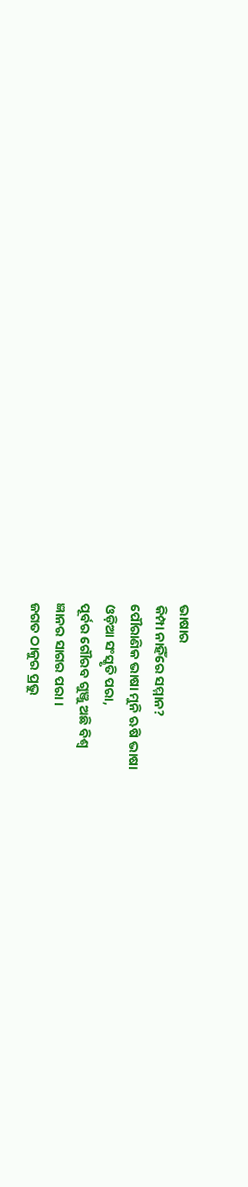ଭାଷାର
କିମ୍ପା ନାହିଁରେ ସମ୍ମାନ?
ପୌରାଣିକ ଭାଷା ମୁନି ଋଷି ଭାଷା
ଓଡ଼ିଆ ସଂସ୍କୃତି ପରା,
ପୂର୍ବର ଗୌରବ ଗୁଞ୍ଜୁ ଅଛି ବିଶ୍ବ
ଜ୍ଞାନର ସାଗର ପରା।
ଜଗତ ଠାକୁର ପ୍ରଭୁ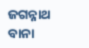ଜଗନ୍ନାଥ
ବାନା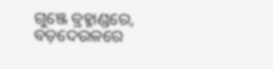ଗୁଞ୍ଜେ ବ୍ରହ୍ମାଣ୍ଡରେ,
ବଡ଼ଦେଉଳରେ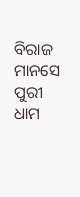ବିରାଜ ମାନସେ
ପୁରୀ ଧାମ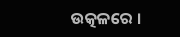ଉତ୍କଳରେ ।